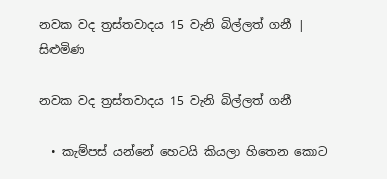නවක වද ත්‍රස්තවාදය 15 වැනි බිල්ලත් ගනී | සිළුමිණ

නවක වද ත්‍රස්තවාදය 15 වැනි බිල්ලත් ගනී

  • කැම්පස් යන්නේ හෙටයි කියලා හිතෙන කොට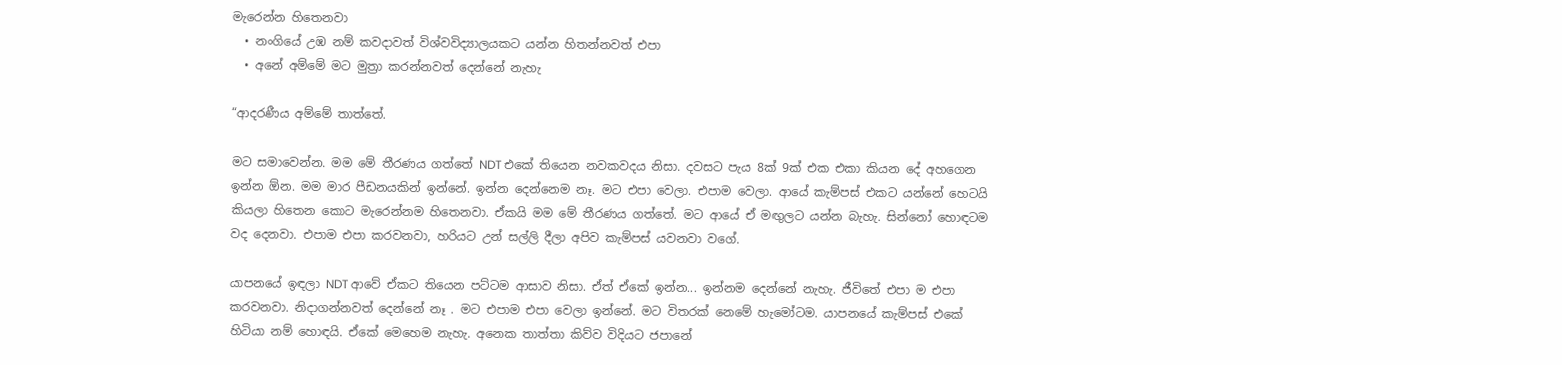මැරෙන්න හිතෙනවා
  • නංගියේ උඹ නම් කවදාවත් විශ්වවිද්‍යාලයකට යන්න හිතන්නවත් එපා
  • අනේ අම්මේ මට මුත්‍රා කරන්නවත් දෙන්නේ නැහැ

“ආදරණීය අම්මේ තාත්තේ.

මට සමාවෙන්න. මම මේ තීරණය ගත්තේ NDT එකේ තියෙන නවකවදය නිසා. දවසට පැය 8ක් 9ක් එක එකා කියන දේ අහගෙන ඉන්න ඕන. මම මාර පීඩනයකින් ඉන්නේ. ඉන්න දෙන්නෙම නෑ. මට එපා වෙලා. එපාම වෙලා. ආයේ කැම්පස් එකට යන්නේ හෙටයි කියලා හිතෙන කොට මැරෙන්නම හිතෙනවා. ඒකයි මම මේ තීරණය ගත්තේ. මට ආයේ ඒ මඟුලට යන්න බැහැ. සින්නෝ හොඳටම වද දෙනවා. එපාම එපා කරවනවා, හරියට උන් සල්ලි දීලා අපිව කැම්පස් යවනවා වගේ.

යාපනයේ ඉඳලා NDT ආවේ ඒකට තියෙන පට්ටම ආසාව නිසා. ඒත් ඒකේ ඉන්න... ඉන්නම දෙන්නේ නැහැ. ජීවිතේ එපා ම එපා කරවනවා. නිදාගන්නවත් දෙන්නේ නෑ . මට එපාම එපා වෙලා ඉන්නේ. මට විතරක් නෙමේ හැමෝටම. යාපනයේ කැම්පස් එකේ හිටියා නම් හොඳයි. ඒකේ මෙහෙම නැහැ. අනෙක තාත්තා කිව්ව විදියට ජපානේ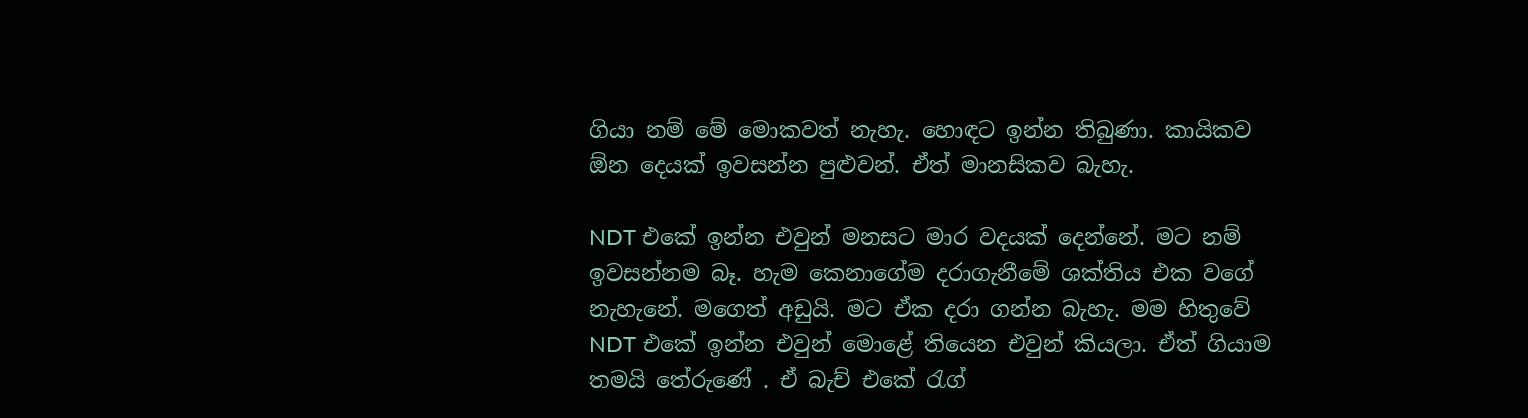ගියා නම් මේ මොකවත් නැහැ. හොඳට ඉන්න තිබුණා. කායිකව ඕන දෙයක් ඉවසන්න පුළුවන්. ඒත් මානසිකව බැහැ.

NDT එකේ ඉන්න එවුන් මනසට මාර වදයක් දෙන්නේ. මට නම් ඉවසන්නම බෑ. හැම කෙනාගේම දරාගැනීමේ ශක්තිය එක වගේ නැහැනේ. මගෙත් අඩුයි. මට ඒක දරා ගන්න බැහැ. මම හිතුවේ NDT එකේ ඉන්න එවුන් මොළේ තියෙන එවුන් කියලා. ඒත් ගියාම තමයි තේරුණේ . ඒ බැච් එකේ රැග්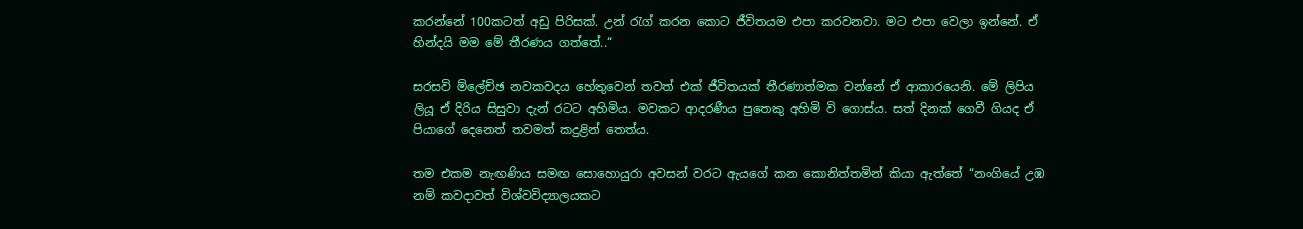කරන්නේ 100කටත් අඩු පිරිසක්. උන් රැග් කරන කොට ජීවිතයම එපා කරවනවා. මට එපා වෙලා ඉන්නේ. ඒ හින්දයි මම මේ තීරණය ගත්තේ..“

සරසවි ම්ලේච්ඡ නවකවදය හේතුවෙන් තවත් එක් ජීවිතයක් තීරණාත්මක වන්නේ ඒ ආකාරයෙනි. මේ ලිපිය ලියූ ඒ දිරිය සිසුවා දැන් රටට අහිමිය. මවකට ආදරණීය පුතෙකු අහිමි වි ගොස්ය. සත් දිනක් ගෙවී ගියද ඒ පියාගේ දෙනෙත් තවමත් කදුළින් තෙත්ය.

තම එකම නැඟණිය සමඟ සොහොයුරා අවසන් වරට ඇයගේ කන කොනිත්තමින් කියා ඇත්තේ “නංගියේ උඹ නම් කවදාවත් විශ්වවිද්‍යාලයකට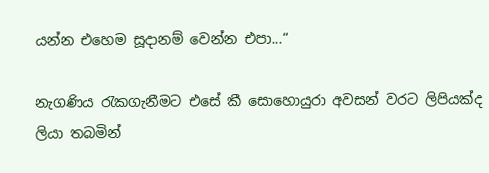යන්න එහෙම සූදානම් වෙන්න එපා...“

නැගණිය රැකගැනීමට එසේ කී සොහොයුරා අවසන් වරට ලිපියක්ද ලියා තබමින්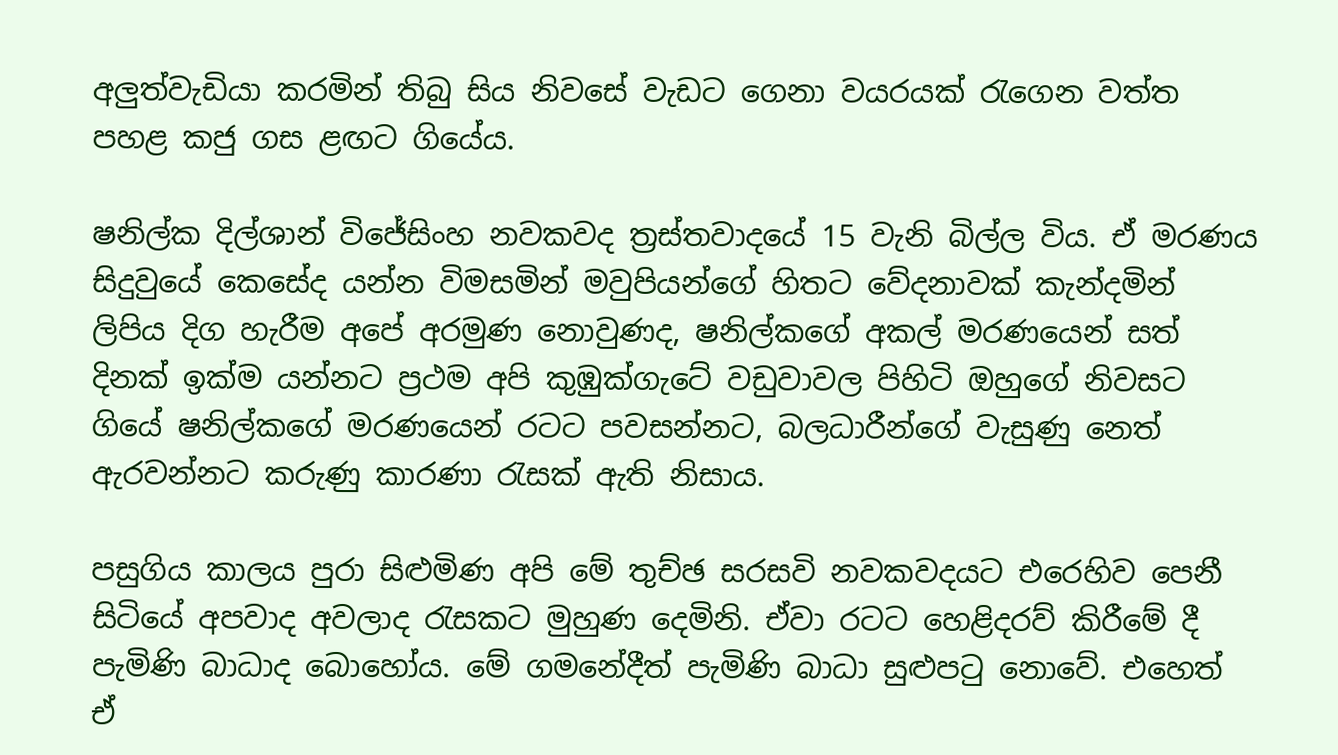අලුත්වැඩියා කරමින් තිබු සිය නිවසේ වැඩට ගෙනා වයරයක් රැගෙන වත්ත පහළ කජු ගස ළඟට ගියේය.

ෂනිල්ක දිල්ශාන් විජේසිංහ නවකවද ත්‍රස්තවාදයේ 15 වැනි බිල්ල විය. ඒ මරණය සිදුවුයේ කෙසේද යන්න විමසමින් මවුපියන්ගේ හිතට වේදනාවක් කැන්දමින් ලිපිය දිග හැරීම අපේ අරමුණ නොවුණද, ෂනිල්කගේ අකල් මරණයෙන් සත් දිනක් ඉක්ම යන්නට ප්‍රථම අපි කුඹුක්ගැටේ වඩුවාවල පිහිටි ඔහුගේ නිවසට ගියේ ෂනිල්කගේ මරණයෙන් රටට පවසන්නට, බලධාරීන්ගේ වැසුණු නෙත් ඇරවන්නට කරුණු කාරණා රැසක් ඇති නිසාය.

පසුගිය කාලය පුරා සිළුමිණ අපි මේ තුච්ඡ සරසවි නවකවදයට එරෙහිව පෙනී සිටියේ අපවාද අවලාද රැසකට මුහුණ දෙමිනි. ඒවා රටට හෙළිදරව් කිරීමේ දී පැමිණි බාධාද බොහෝය. මේ ගමනේදීත් පැමිණි බාධා සුළුපටු නොවේ. එහෙත් ඒ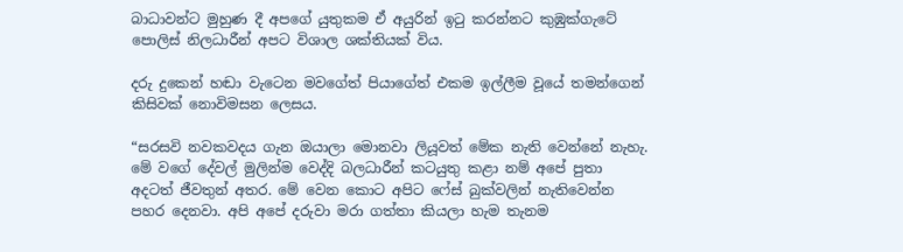බාධාවන්ට මුහුණ දී අපගේ යුතුකම ඒ අයුරින් ඉටු කරන්නට කුඹුක්ගැටේ පොලිස් නිලධාරීන් අපට විශාල ශක්තියක් විය.

දරු දුකෙන් හඬා වැටෙන මවගේත් පියාගේත් එකම ඉල්ලීම වූයේ තමන්ගෙන් කිසිවක් නොවිමසන ලෙසය.

“සරසවි නවකවදය ගැන ඔයාලා මොනවා ලියූවත් මේක නැති වෙන්නේ නැහැ. මේ වගේ දේවල් මුලින්ම වෙද්දි බලධාරීන් කටයුතු කළා නම් අපේ පුතා අදටත් ජීවතුන් අතර. මේ වෙන කොට අපිට ෆේස් බුක්වලින් නැතිවෙන්න පහර දෙනවා. අපි අපේ දරුවා මරා ගත්තා කියලා හැම තැනම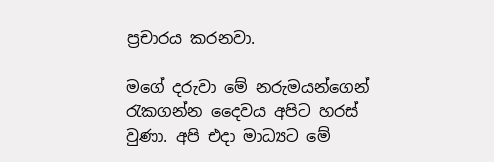ප්‍රචාරය කරනවා.

මගේ දරුවා මේ නරුමයන්ගෙන් රැකගන්න දෛවය අපිට හරස් වුණා. අපි එදා මාධ්‍යට මේ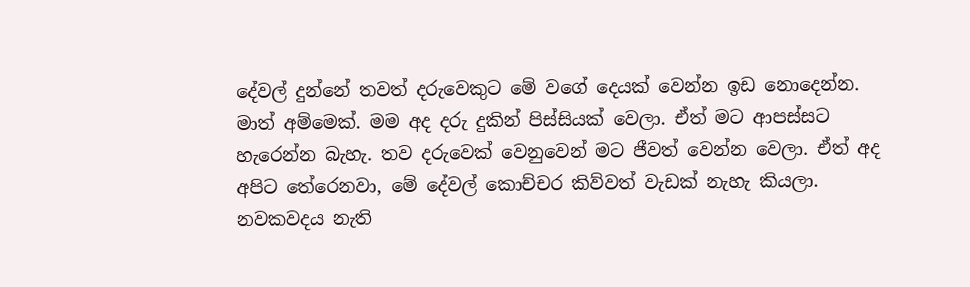දේවල් දුන්නේ තවත් දරුවෙකුට මේ වගේ දෙයක් වෙන්න ඉඩ නොදෙන්න. මාත් අම්මෙක්. මම අද දරු දුකින් පිස්සියක් වෙලා. ඒත් මට ආපස්සට හැරෙන්න බැහැ. තව දරුවෙක් වෙනුවෙන් මට ජීවත් වෙන්න වෙලා. ඒත් අද අපිට තේරෙනවා, මේ දේවල් කොච්චර කිව්වත් වැඩක් නැහැ කියලා. නවකවදය නැති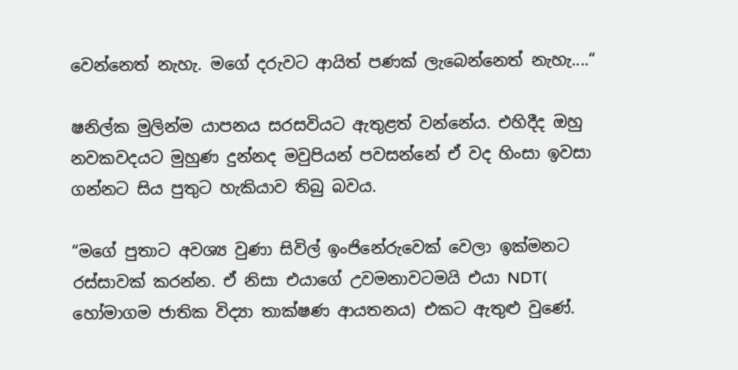වෙන්නෙත් නැහැ. මගේ දරුවට ආයිත් පණක් ලැබෙන්නෙත් නැහැ....“

ෂනිල්ක මුලින්ම යාපනය සරසවියට ඇතුළත් වන්නේය. එහිදීද ඔහු නවකවදයට මුහුණ දුන්නද මවුපියන් පවසන්නේ ඒ වද හිංසා ඉවසා ගන්නට සිය පුතුට හැකියාව තිබු බවය.

“මගේ පුතාට අවශ්‍ය වුණා සිවිල් ඉංජිනේරුවෙක් වෙලා ඉක්මනට රස්සාවක් කරන්න. ඒ නිසා එයාගේ උවමනාවටමයි එයා NDT( හෝමාගම ජාතික විද්‍යා තාක්ෂණ ආයතනය) එකට ඇතුළු වුණේ.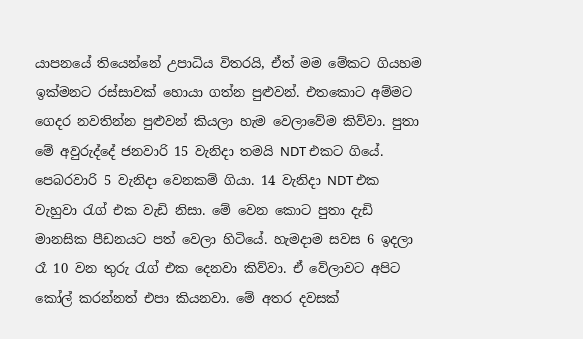යාපනයේ තියෙන්නේ උපාධිය විතරයි, ඒත් මම මේකට ගියහම ඉක්මනට රස්සාවක් හොයා ගත්න පුළුවන්. එතකොට අම්මට ගෙදර නවතින්න පුළුවන් කියලා හැම වෙලාවේම කිව්වා. පුතා මේ අවුරුද්දේ ජනවාරි 15 වැනිදා තමයි NDT එකට ගියේ. පෙබරවාරි 5 වැනිදා වෙනකම් ගියා. 14 වැනිදා NDT එක වැහුවා රැග් එක වැඩි නිසා. මේ වෙන කොට පුතා දැඩි මානසික පීඩනයට පත් වෙලා හිටියේ. හැමදාම සවස 6 ඉදලා රෑ 10 වන තුරු රැග් එක දෙනවා කිව්වා. ඒ වේලාවට අපිට කෝල් කරන්නත් එපා කියනවා. මේ අතර දවසක්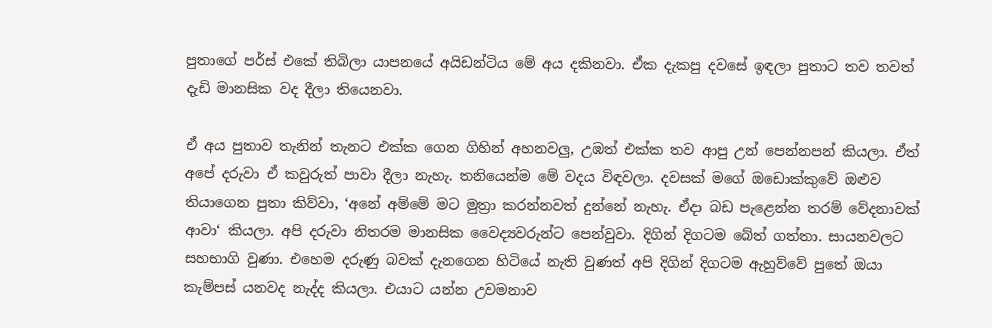පුතාගේ පර්ස් එකේ තිබිලා යාපනයේ අයිඩන්ටිය මේ අය දකිනවා. ඒක දැකපු දවසේ ඉඳලා පුතාට තව තවත් දැඩි මානසික වද දීලා තියෙනවා.

ඒ අය පුතාව තැනින් තැනට එක්ක ගෙන ගිහින් අහනවලු, උඹත් එක්ක තව ආපු උන් පෙන්නපන් කියලා. ඒත් අපේ දරුවා ඒ කවුරුත් පාවා දීලා නැහැ. තනියෙන්ම මේ වදය විඳවලා. දවසක් මගේ ඔඩොක්කුවේ ඔළුව තියාගෙන පුතා කිව්වා, ‘අනේ අම්මේ මට මුත්‍රා කරන්නවත් දුන්නේ නැහැ. ඒදා බඩ පැළෙන්න තරම් වේදනාවක් ආවා‘ කියලා. අපි දරුවා නිතරම මානසික වෛද්‍යවරුන්ට පෙන්වුවා. දිගින් දිගටම බේත් ගත්තා. සායනවලට සහභාගි වුණා. එහෙම දරුණු බවක් දැනගෙන හිටියේ නැති වුණත් අපි දිගින් දිගටම ඇහුව්වේ පුතේ ඔයා කැම්පස් යනවද නැද්ද කියලා. එයාට යන්න උවමනාව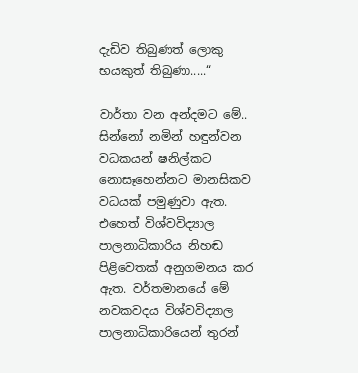දැඩිව තිබුණත් ලොකු භයකුත් තිබුණා.....“

වාර්තා වන අන්දමට මේ.. සින්නෝ නමින් හඳුන්වන වධකයන් ෂනිල්කට නොසෑහෙන්නට මානසිකව වධයක් පමුණුවා ඇත. එහෙත් විශ්වවිද්‍යාල පාලනාධිකාරිය නිහඬ පිළිවෙතක් අනුගමනය කර ඇත. වර්තමානයේ මේ නවකවදය විශ්වවිද්‍යාල පාලනාධිකාරියෙන් තුරන්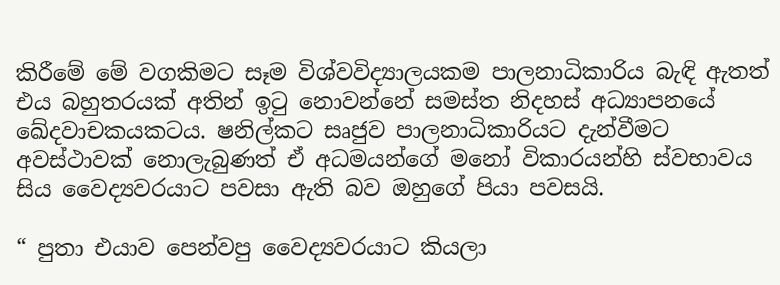කිරීමේ මේ වගකිමට සෑම විශ්වවිද්‍යාලයකම පාලනාධිකාරිය බැඳි ඇතත් එය බහුතරයක් අතින් ඉටු නොවන්නේ සමස්ත නිදහස් අධ්‍යාපනයේ ඛේදවාචකයකටය. ෂනිල්කට සෘජුව පාලනාධිකාරියට දැන්වීමට අවස්ථාවක් නොලැබුණත් ඒ අධමයන්ගේ මනෝ විකාරයන්හි ස්වභාවය සිය වෛද්‍යවරයාට පවසා ඇති බව ඔහුගේ පියා පවසයි.

“ පුතා එයාව පෙන්වපු වෛද්‍යවරයාට කියලා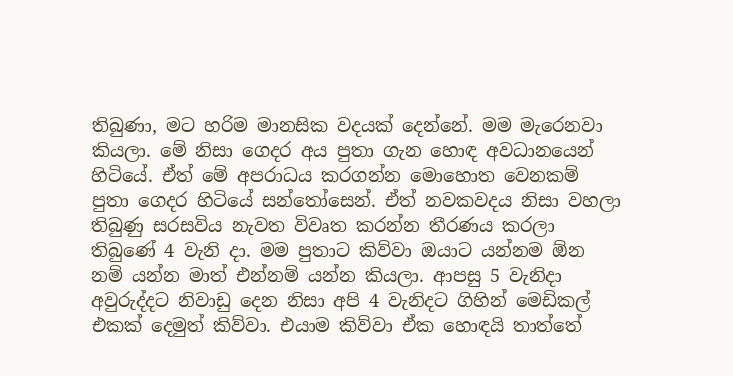තිබුණා, මට හරිම මානසික වදයක් දෙන්නේ. මම මැරෙනවා කියලා. මේ නිසා ගෙදර අය පුතා ගැන හොඳ අවධානයෙන් හිටියේ. ඒත් මේ අපරාධය කරගන්න මොහොත වෙනකම් පුතා ගෙදර හිටියේ සන්තෝසෙන්. ඒත් නවකවදය නිසා වහලා තිබුණු සරසවිය නැවත විවෘත කරන්න තීරණය කරලා තිබුණේ 4 වැනි දා. මම පුතාට කිව්වා ඔයාට යන්නම ඕන නම් යන්න මාත් එන්නම් යන්න කියලා. ආපසු 5 වැනිදා අවුරුද්දට නිවාඩු දෙන නිසා අපි 4 වැනිදට ගිහින් මෙඩිකල් එකක් දෙමුත් කිව්වා. එයාම කිව්වා ඒක හොඳයි තාත්තේ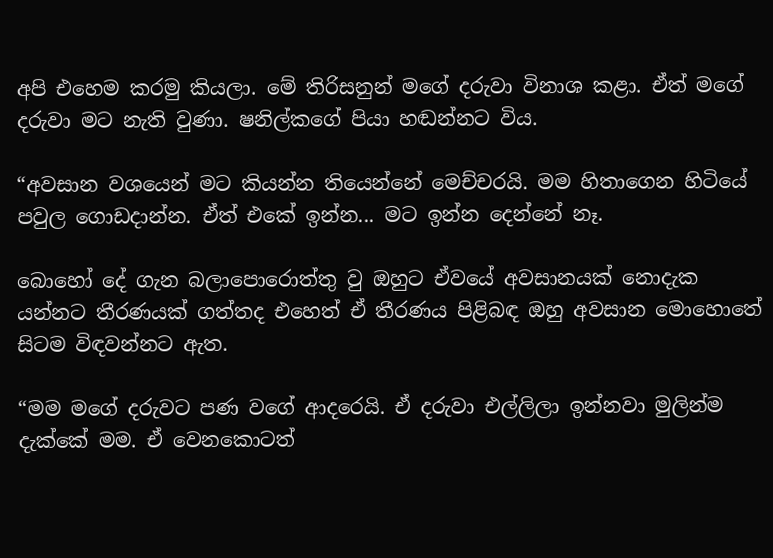අපි එහෙම කරමු කියලා. මේ තිරිසනුන් මගේ දරුවා විනාශ කළා. ඒත් මගේ දරුවා මට නැති වුණා. ෂනිල්කගේ පියා හඬන්නට විය.

“අවසාන වශයෙන් මට කියන්න තියෙන්නේ මෙච්චරයි. මම හිතාගෙන හිටියේ පවුල ගොඩදාන්න. ඒත් එකේ ඉන්න... මට ඉන්න දෙන්නේ නෑ.

බොහෝ දේ ගැන බලාපොරොත්තු වු ඔහුට ඒවයේ අවසානයක් නොදැක යන්නට තීරණයක් ගත්තද එහෙත් ඒ තීරණය පිළිබඳ ඔහු අවසාන මොහොතේ සිටම විඳවන්නට ඇත.

“මම මගේ දරුවට පණ වගේ ආදරෙයි. ඒ දරුවා එල්ලිලා ඉන්නවා මුලින්ම දැක්කේ මම. ඒ වෙනකොටත්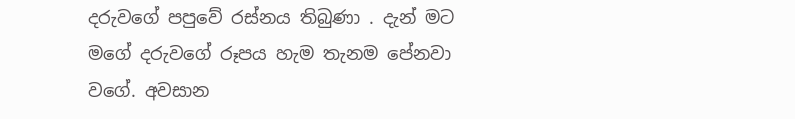දරුවගේ පපුවේ රස්නය තිබුණා . දැන් මට මගේ දරුවගේ රූපය හැම තැනම පේනවා වගේ. අවසාන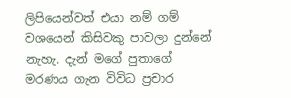ලිපියෙන්වත් එයා නම් ගම් වශයෙන් කිසිවකු පාවලා දුන්නේ නැහැ. දැන් මගේ පුතාගේ මරණය ගැන විවිධ ප්‍රචාර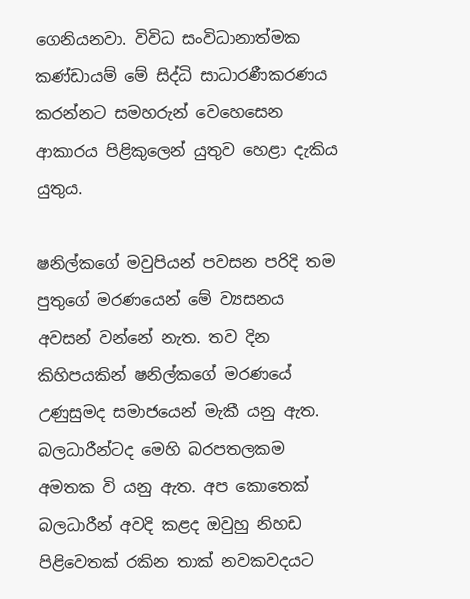ගෙනියනවා. විවිධ සංවිධානාත්මක කණ්ඩායම් මේ සිද්ධි සාධාරණීකරණය කරන්නට සමහරුන් වෙහෙසෙන ආකාරය පිළිකුලෙන් යුතුව හෙළා දැකිය යුතුය.

ෂනිල්කගේ මවුපියන් පවසන පරිදි තම පුතුගේ මරණයෙන් මේ ව්‍යසනය අවසන් වන්නේ නැත. තව දින කිහිපයකින් ෂනිල්කගේ මරණයේ උණුසුමද සමාජයෙන් මැකී යනු ඇත. බලධාරීන්ටද මෙහි බරපතලකම අමතක වි යනු ඇත. අප කොතෙක් බලධාරීන් අවදි කළද ඔවුහු නිහඩ පිළිවෙතක් රකින තාක් නවකවදයට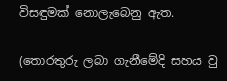විසඳුමක් නොලැබෙනු ඇත.

(තොරතුරු ලබා ගැනීමේදි සහය වු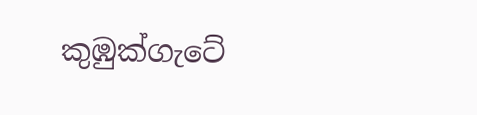කුඹුක්ගැටේ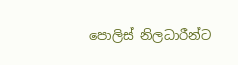පොලිස් නිලධාරීන්ට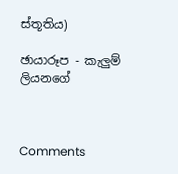ස්තූතිය)

ඡායාරූප - කැලුම් ලියනගේ



Comments